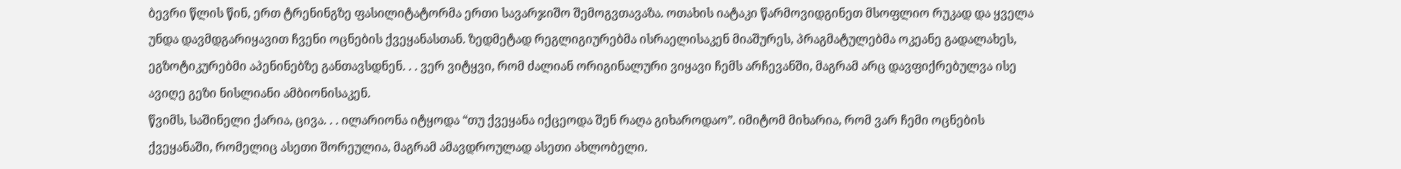ბევრი წლის წინ, ერთ ტრენინგზე ფასილიტატორმა ერთი სავარჯიშო შემოგვთავაზა. ოთახის იატაკი წარმოვიდგინეთ მსოფლიო რუკად და ყველა უნდა დავმდგარიყავით ჩვენი ოცნების ქვეყანასთან. ზედმეტად რეგლიგიურებმა ისრაელისაკენ მიაშურეს, პრაგმატულებმა ოკეანე გადალახეს, ეგზოტიკურებმი აპენინებზე განთავსდნენ. . . ვერ ვიტყვი, რომ ძალიან ორიგინალური ვიყავი ჩემს არჩევანში, მაგრამ არც დავფიქრებულვა ისე ავიღე გეზი ნისლიანი ამბიონისაკენ.
წვიმს, საშინელი ქარია, ცივა. . . ილარიონა იტყოდა “თუ ქვეყანა იქცეოდა შენ რაღა გიხაროდაო”. იმიტომ მიხარია, რომ ვარ ჩემი ოცნების ქვეყანაში, რომელიც ასეთი შორეულია, მაგრამ ამავდროულად ასეთი ახლობელი.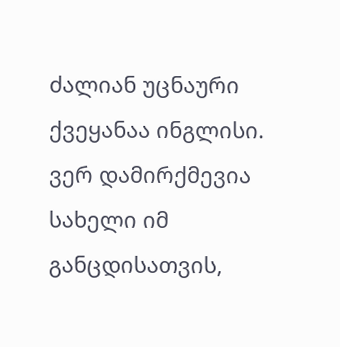ძალიან უცნაური ქვეყანაა ინგლისი. ვერ დამირქმევია სახელი იმ განცდისათვის,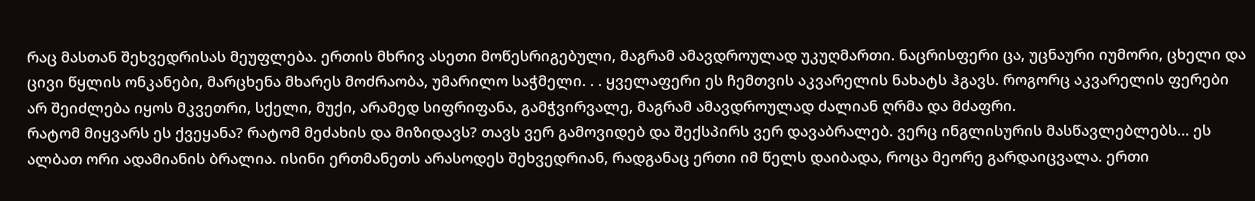რაც მასთან შეხვედრისას მეუფლება. ერთის მხრივ ასეთი მოწესრიგებული, მაგრამ ამავდროულად უკუღმართი. ნაცრისფერი ცა, უცნაური იუმორი, ცხელი და ცივი წყლის ონკანები, მარცხენა მხარეს მოძრაობა, უმარილო საჭმელი. . . ყველაფერი ეს ჩემთვის აკვარელის ნახატს ჰგავს. როგორც აკვარელის ფერები არ შეიძლება იყოს მკვეთრი, სქელი, მუქი, არამედ სიფრიფანა, გამჭვირვალე, მაგრამ ამავდროულად ძალიან ღრმა და მძაფრი.
რატომ მიყვარს ეს ქვეყანა? რატომ მეძახის და მიზიდავს? თავს ვერ გამოვიდებ და შექსპირს ვერ დავაბრალებ. ვერც ინგლისურის მასწავლებლებს… ეს ალბათ ორი ადამიანის ბრალია. ისინი ერთმანეთს არასოდეს შეხვედრიან, რადგანაც ერთი იმ წელს დაიბადა, როცა მეორე გარდაიცვალა. ერთი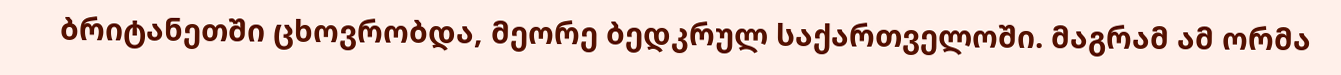ბრიტანეთში ცხოვრობდა, მეორე ბედკრულ საქართველოში. მაგრამ ამ ორმა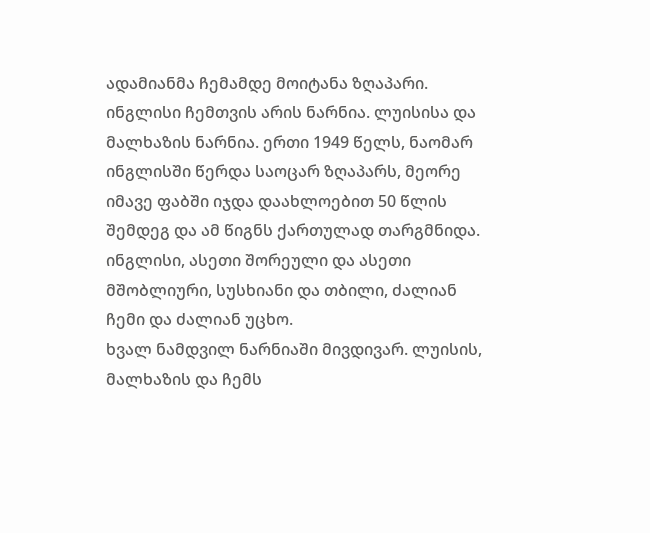ადამიანმა ჩემამდე მოიტანა ზღაპარი. ინგლისი ჩემთვის არის ნარნია. ლუისისა და მალხაზის ნარნია. ერთი 1949 წელს, ნაომარ ინგლისში წერდა საოცარ ზღაპარს, მეორე იმავე ფაბში იჯდა დაახლოებით 50 წლის შემდეგ და ამ წიგნს ქართულად თარგმნიდა.
ინგლისი, ასეთი შორეული და ასეთი მშობლიური, სუსხიანი და თბილი, ძალიან ჩემი და ძალიან უცხო.
ხვალ ნამდვილ ნარნიაში მივდივარ. ლუისის, მალხაზის და ჩემს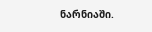ნარნიაში.